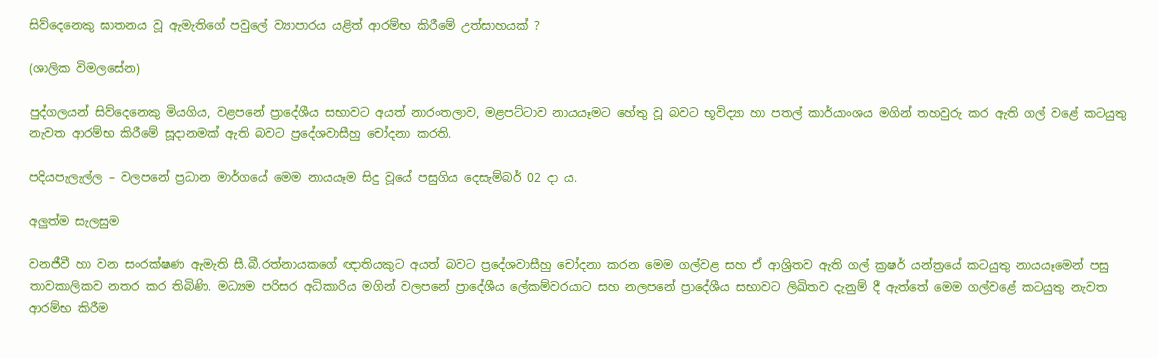සිව්දෙනෙකු ඝාතනය වූ ඇමැතිගේ පවුලේ ව්‍යාපාරය යළිත් ආරම්භ කිරීමේ උත්සාහයක් ?

(ශාලික විමලසේන)

පුද්ගලයන් සිව්දෙනෙකු මියගිය, වළපනේ ප්‍රාදේශීය සභාවට අයත් නාරංතලාව, මළපට්ටාව නායයෑමට හේතු වූ බවට භූවිද්‍යා හා පතල් කාර්යාංශය මගින් තහවුරු කර ඇති ගල් වළේ කටයුතු නැවත ආරම්භ කිරීමේ සූදානමක් ඇති බවට ප්‍රදේශවාසීහු චෝදනා කරති.

පදියපැලැල්ල – වලපනේ ප්‍රධාන මාර්ගයේ මෙම නායයෑම සිදු වූයේ පසුගිය දෙසැම්බර් 02 දා ය.

අලුත්ම සැලසුම

වනජීවී හා වන සංරක්ෂණ ඇමැති සී.බී.රත්නායකගේ ඥාතියකුට අයත් බවට ප්‍රදේශවාසීහු චෝදනා කරන මෙම ගල්වළ සහ ඒ ආශ්‍රිතව ඇති ගල් ක්‍රෂර් යන්ත්‍රයේ කටයුතු නායයෑමෙන් පසු තාවකාලිකව නතර කර තිබිණි. මධ්‍යම පරිසර අධිකාරිය මගින් වලපනේ ප්‍රාදේශීය ලේකම්වරයාට සහ නලපනේ ප්‍රාදේශීය සභාවට ලිඛිතව දැනුම් දී ඇත්තේ මෙම ගල්වළේ කටයුතු නැවත ආරම්භ කිරීම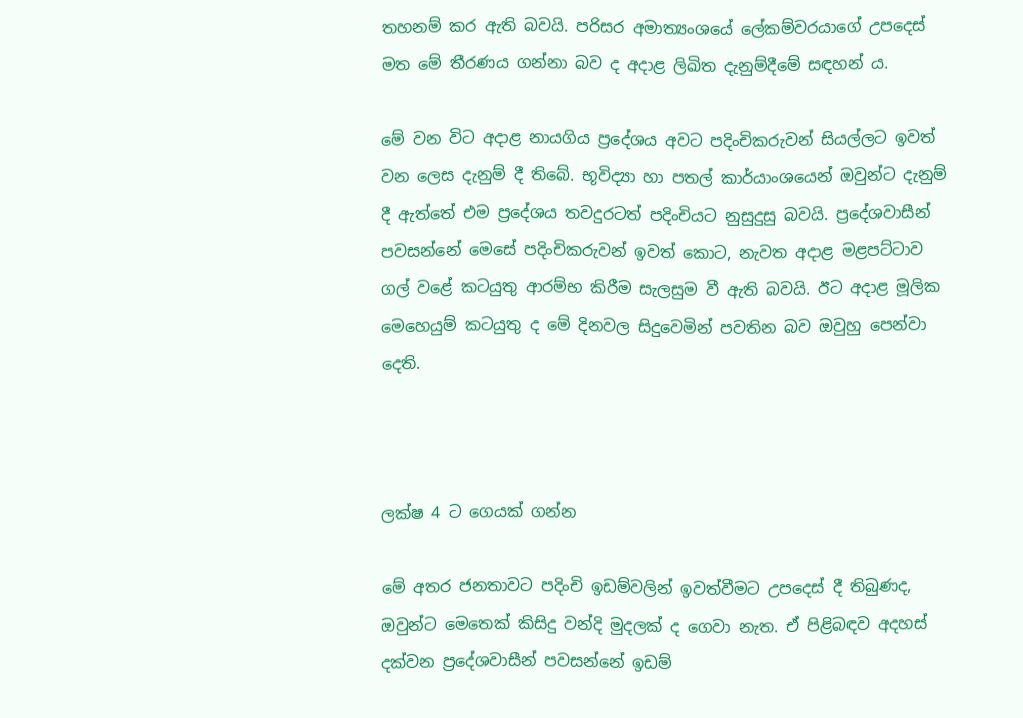තහනම් කර ඇති බවයි. පරිසර අමාත්‍යංශයේ ලේකම්වරයාගේ උපදෙස් මත මේ තීරණය ගන්නා බව ද අදාළ ලිඛිත දැනුම්දීමේ සඳහන් ය.

මේ වන විට අදාළ නායගිය ප්‍රදේශය අවට පදිංචිකරුවන් සියල්ලට ඉවත් වන ලෙස දැනුම් දී තිබේ. භූවිද්‍යා හා පතල් කාර්යාංශයෙන් ඔවුන්ට දැනුම් දී ඇත්තේ එම ප්‍රදේශය තවදුරටත් පදිංචියට නුසුදුසු බවයි. ප්‍රදේශවාසීන් පවසන්නේ මෙසේ පදිංචිකරුවන් ඉවත් කොට, නැවත අදාළ මළපට්ටාව ගල් වළේ කටයුතු ආරම්භ කිරීම සැලසුම වී ඇති බවයි. ඊට අදාළ මූලික මෙහෙයුම් කටයුතු ද මේ දිනවල සිදුවෙමින් පවතින බව ඔවුහු පෙන්වා දෙති.



ලක්ෂ 4 ට ගෙයක් ගන්න

මේ අතර ජනතාවට පදිංචි ඉඩම්වලින් ඉවත්වීමට උපදෙස් දී තිබුණද, ඔවුන්ට මෙතෙක් කිසිදු වන්දි මුදලක් ද ගෙවා නැත. ඒ පිළිබඳව අදහස් දක්වන ප්‍රදේශවාසීන් පවසන්නේ ඉඩම්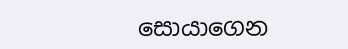සොයාගෙන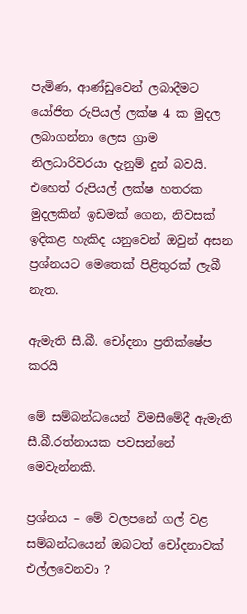පැමිණ, ආණ්ඩුවෙන් ලබාදීමට යෝජිත රුපියල් ලක්ෂ 4 ක මුදල ලබාගන්නා ලෙස ග්‍රාම නිලධාරිවරයා දැනුම් දුන් බවයි. එහෙත් රුපියල් ලක්ෂ හතරක මුදලකින් ඉඩමක් ගෙන, නිවසක් ඉදිකළ හැකිද යනුවෙන් ඔවුන් අසන ප්‍රශ්නයට මෙතෙක් පිළිතුරක් ලැබී නැත.

ඇමැති සී.බී. චෝදනා ප්‍රතික්ෂේප කරයි

මේ සම්බන්ධයෙන් විමසීමේදී ඇමැති සී.බී.රත්නායක පවසන්නේ මෙවැන්නකි.

ප්‍රශ්නය – මේ වලපනේ ගල් වළ සම්බන්ධයෙන් ඔබටත් චෝදනාවක් එල්ලවෙනවා ?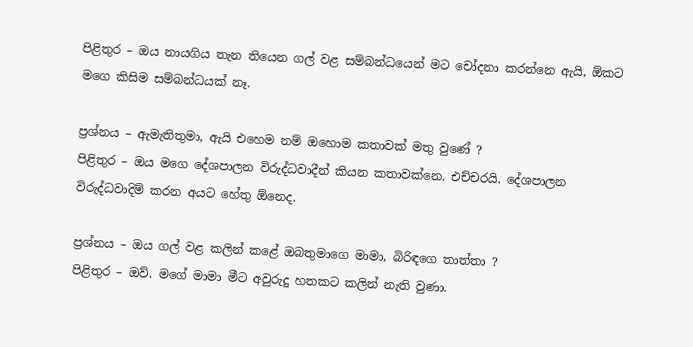පිළිතුර – ඔය නායගිය තැන තියෙන ගල් වළ සම්බන්ධයෙන් මට චෝදනා කරන්නෙ ඇයි, ඕකට මගෙ කිසිම සම්බන්ධයක් නෑ.

ප්‍රශ්නය – ඇමැතිතුමා, ඇයි එහෙම නම් ඔහොම කතාවක් මතු වුණේ ?
පිළිතුර – ඔය මගෙ දේශපාලන විරුද්ධවාදීන් කියන කතාවක්නෙ. එච්චරයි. දේශපාලන විරුද්ධවාදිම් කරන අයට හේතු ඕනෙද.

ප්‍රශ්නය – ඔය ගල් වළ කලින් කළේ ඔබතුමාගෙ මාමා, බිරිඳගෙ තාත්තා ?
පිළිතුර – ඔව්. මගේ මාමා මීට අවුරුදු හතකට කලින් නැති වුණා.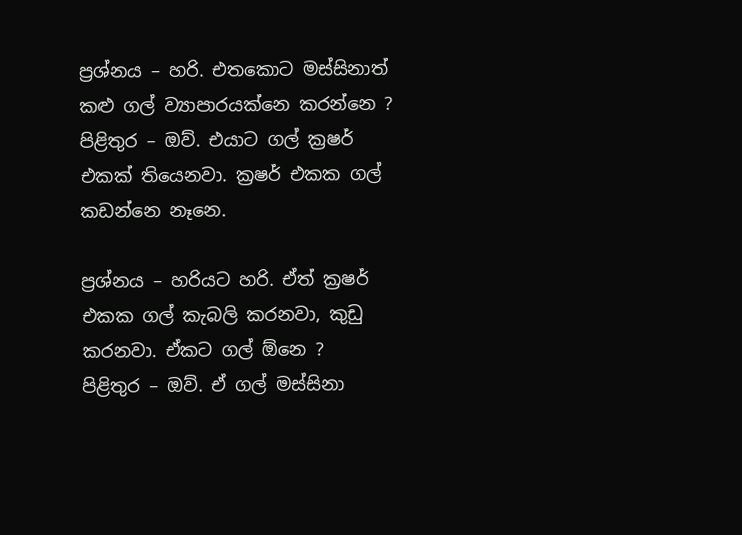ප්‍රශ්නය – හරි. එතකොට මස්සිනාත් කළු ගල් ව්‍යාපාරයක්නෙ කරන්නෙ ?
පිළිතුර – ඔව්. එයාට ගල් ක්‍රෂර් එකක් තියෙනවා. ක්‍රෂර් එකක ගල් කඩන්නෙ නෑනෙ.

ප්‍රශ්නය – හරියට හරි. ඒත් ක්‍රෂර් එකක ගල් කැබලි කරනවා, කුඩු කරනවා. ඒකට ගල් ඕනෙ ?
පිළිතුර – ඔව්. ඒ ගල් මස්සිනා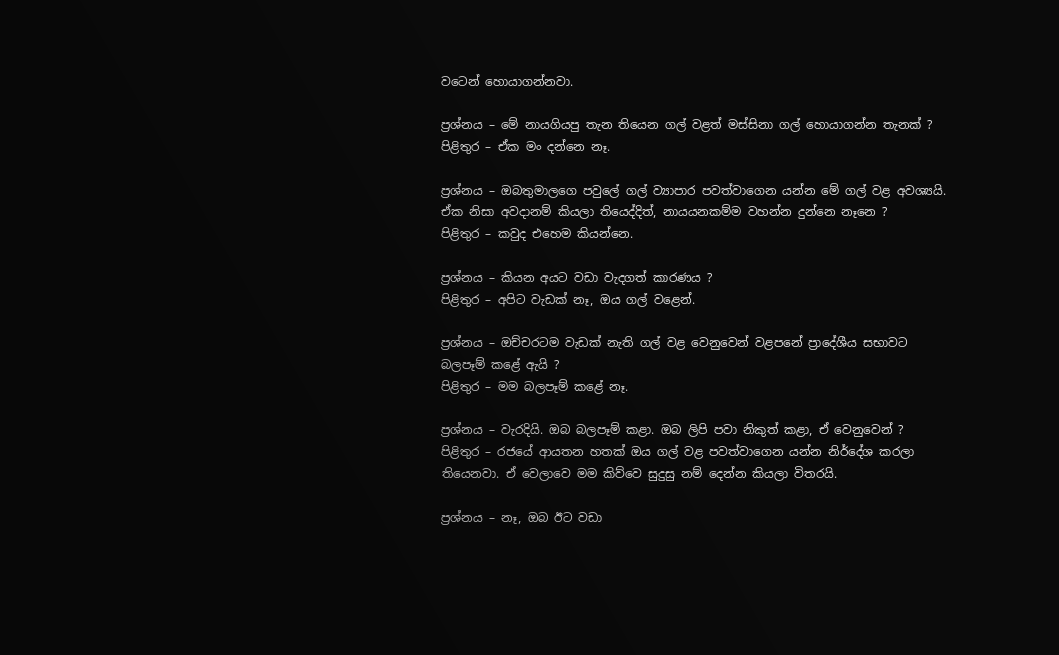වටෙන් හොයාගන්නවා.

ප්‍රශ්නය – මේ නායගියපු තැන තියෙන ගල් වළත් මස්සිනා ගල් හොයාගන්න තැනක් ?
පිළිතුර – ඒක මං දන්නෙ නෑ.

ප්‍රශ්නය – ඔබතුමාලගෙ පවුලේ ගල් ව්‍යාපාර පවත්වාගෙන යන්න මේ ගල් වළ අවශ්‍යයි. ඒක නිසා අවදානම් කියලා තියෙද්දිත්, නායයනකම්ම වහන්න දුන්නෙ නෑනෙ ?
පිළිතුර – කවුද එහෙම කියන්නෙ.

ප්‍රශ්නය – කියන අයට වඩා වැදගත් කාරණය ?
පිළිතුර – අපිට වැඩක් නෑ, ඔය ගල් වළෙන්.

ප්‍රශ්නය – ඔච්චරටම වැඩක් නැති ගල් වළ වෙනුවෙන් වළපනේ ප්‍රාදේශීය සභාවට බලපෑම් කළේ ඇයි ?
පිළිතුර – මම බලපෑම් කළේ නෑ.

ප්‍රශ්නය – වැරදියි. ඔබ බලපෑම් කළා. ඔබ ලිපි පවා නිකුත් කළා, ඒ වෙනුවෙන් ?
පිළිතුර – රජයේ ආයතන හතක් ඔය ගල් වළ පවත්වාගෙන යන්න නිර්දේශ කරලා තියෙනවා. ඒ වෙලාවෙ මම කිව්වෙ සුදුසු නම් දෙන්න කියලා විතරයි.

ප්‍රශ්නය – නෑ, ඔබ ඊට වඩා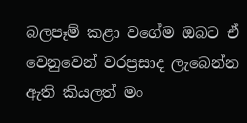බලපෑම් කළා වගේම ඔබට ඒ වෙනුවෙන් වරප්‍රසාද ලැබෙන්න ඇති කියලත් මං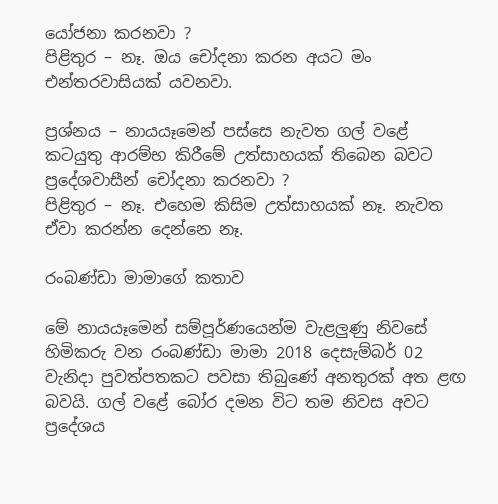යෝජනා කරනවා ?
පිළිතුර – නෑ. ඔය චෝදනා කරන අයට මං එන්තරවාසියක් යවනවා.

ප්‍රශ්නය – නායයෑමෙන් පස්සෙ නැවත ගල් වළේ කටයුතු ආරම්භ කිරීමේ උත්සාහයක් තිබෙන බවට ප්‍රදේශවාසීන් චෝදනා කරනවා ?
පිළිතුර – නෑ. එහෙම කිසිම උත්සාහයක් නෑ. නැවත ඒවා කරන්න දෙන්නෙ නෑ.

රංබණ්ඩා මාමාගේ කතාව

මේ නායයෑමෙන් සම්පූර්ණයෙන්ම වැළලුණු නිවසේ හිමිකරු වන රංබණ්ඩා මාමා 2018 දෙසැම්බර් 02 වැනිදා පුවත්පතකට පවසා තිබුණේ අනතුරක් අත ළඟ බවයි. ගල් වළේ බෝර දමන විට තම නිවස අවට ප්‍රදේශය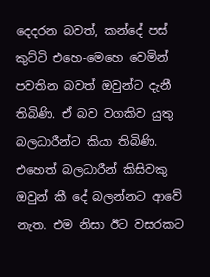දෙදරන බවත්, කන්දේ පස් කුට්ටි එහෙ-මෙහෙ වෙමින් පවතින බවත් ඔවුන්ට දැනී තිබිණි. ඒ බව වගකිව යුතු බලධාරීන්ට කියා තිබිණි. එහෙත් බලධාරීන් කිසිවකු ඔවුන් කී දේ බලන්නට ආවේ නැත. එම නිසා ඊට වසරකට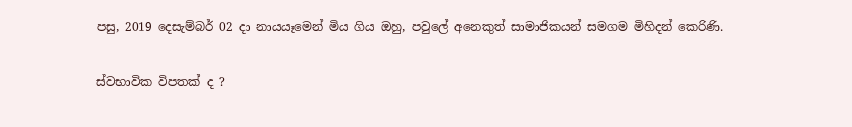පසු, 2019 දෙසැම්බර් 02 දා නායයෑමෙන් මිය ගිය ඔහු, පවුලේ අනෙකුත් සාමාජිකයන් සමගම මිහිදන් කෙරිණි.

ස්වභාවික විපතක් ද ?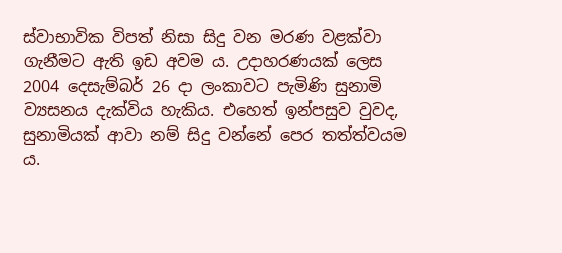ස්වාභාවික විපත් නිසා සිදු වන මරණ වළක්වා ගැනීමට ඇති ඉඩ අවම ය. උදාහරණයක් ලෙස 2004 දෙසැම්බර් 26 දා ලංකාවට පැමිණි සුනාමි ව්‍යසනය දැක්විය හැකිය. එහෙත් ඉන්පසුව වුවද, සුනාමියක් ආවා නම් සිදු වන්නේ පෙර තත්ත්වයම ය.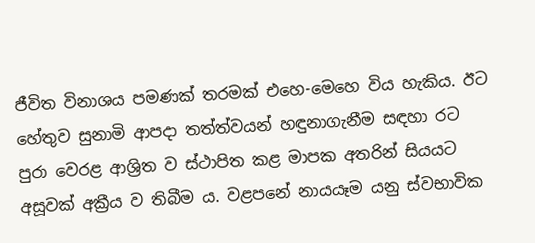ජීවිත විනාශය පමණක් තරමක් එහෙ-මෙහෙ විය හැකිය. ඊට හේතුව සුනාමි ආපදා තත්ත්වයන් හඳුනාගැනීම සඳහා රට පුරා වෙරළ ආශ්‍රිත ව ස්ථාපිත කළ මාපක අතරින් සියයට අසූවක් අක්‍රීය ව තිබීම ය. වළපනේ නායයෑම යනු ස්වභාවික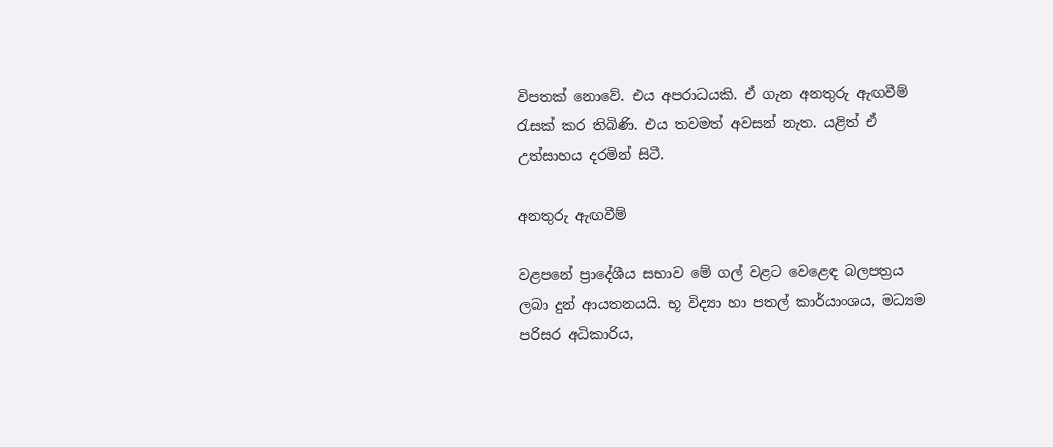විපතක් නොවේ. එය අපරාධයකි. ඒ ගැන අනතුරු ඇඟවීම් රැසක් කර තිබිණි. එය තවමත් අවසන් නැත. යළිත් ඒ උත්සාහය දරමින් සිටී.

අනතුරු ඇඟවීම්

වළපනේ ප්‍රාදේශීය සභාව මේ ගල් වළට වෙළෙඳ බලපත්‍රය ලබා දුන් ආයතනයයි. භූ විද්‍යා හා පතල් කාර්යාංශය, මධ්‍යම පරිසර අධිකාරිය,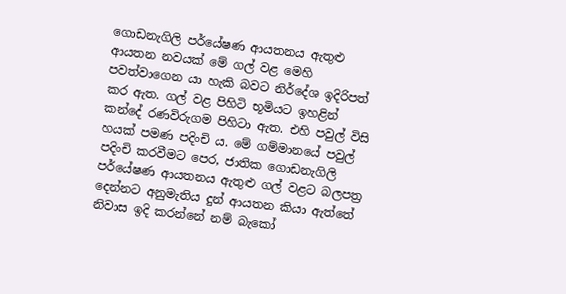ගොඩනැගිලි පර්යේෂණ ආයතනය ඇතුළු ආයතන නවයක් මේ ගල් වළ මෙහි පවත්වාගෙන යා හැකි බවට නිර්දේශ ඉදිරිපත් කර ඇත. ගල් වළ පිහිටි භූමියට ඉහළින් කන්දේ රණවිරුගම පිහිටා ඇත. එහි පවුල් විසි හයක් පමණ පදිංචි ය. මේ ගම්මානයේ පවුල් පදිංචි කරවීමට පෙර, ජාතික ගොඩනැගිලි පර්යේෂණ ආයතනය ඇතුළු ගල් වළට බලපත්‍ර දෙන්නට අනුමැතිය දුන් ආයතන කියා ඇත්තේ නිවාස ඉදි කරන්නේ නම් බැකෝ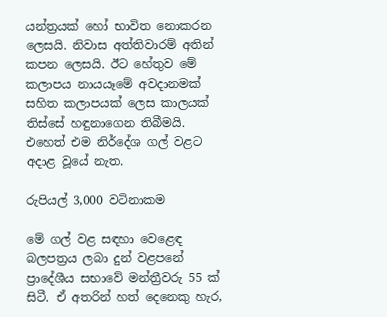යන්ත්‍රයක් හෝ භාවිත නොකරන ලෙසයි. නිවාස අත්තිවාරම් අතින් කපන ලෙසයි. ඊට හේතුව මේ කලාපය නායයෑමේ අවදානමක් සහිත කලාපයක් ලෙස කාලයක් තිස්සේ හඳුනාගෙන තිබීමයි. එහෙත් එම නිර්දේශ ගල් වළට අදාළ වූයේ නැත.

රුපියල් 3,000 වටිනාකම

මේ ගල් වළ සඳහා වෙළෙඳ බලපත්‍රය ලබා දුන් වළපනේ ප්‍රාදේශීය සභාවේ මන්ත්‍රීවරු 55 ක් සිටී. ඒ අතරින් හත් දෙනෙකු හැර,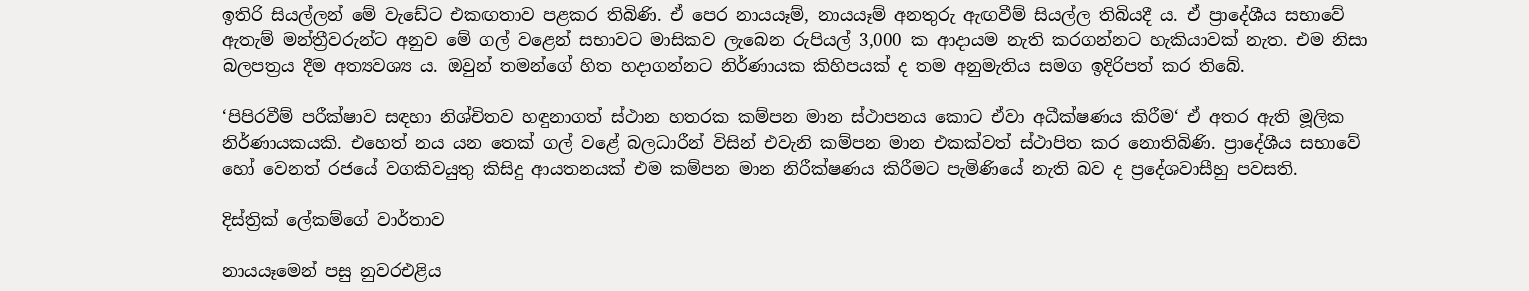ඉතිරි සියල්ලන් මේ වැඩේට එකඟතාව පළකර තිබිණි. ඒ පෙර නායයෑම්, නායයෑම් අනතුරු ඇඟවීම් සියල්ල තිබියදී ය. ඒ ප්‍රාදේශීය සභාවේ ඇතැම් මන්ත්‍රීවරුන්ට අනුව මේ ගල් වළෙන් සභාවට මාසිකව ලැබෙන රුපියල් 3,000 ක ආදායම නැති කරගන්නට හැකියාවක් නැත. එම නිසා බලපත්‍රය දීම අත්‍යවශ්‍ය ය. ඔවුන් තමන්ගේ හිත හදාගන්නට නිර්ණායක කිහිපයක් ද තම අනුමැතිය සමග ඉදිරිපත් කර තිබේ.

‘පිපිරවීම් පරීක්ෂාව සඳහා නිශ්චිතව හඳුනාගත් ස්ථාන හතරක කම්පන මාන ස්ථාපනය කොට ඒවා අධීක්ෂණය කිරීම‘ ඒ අතර ඇති මූලික නිර්ණායකයකි. එහෙත් නය යන තෙක් ගල් වළේ බලධාරීන් විසින් එවැනි කම්පන මාන එකක්වත් ස්ථාපිත කර නොතිබිණි. ප්‍රාදේශීය සභාවේ හෝ වෙනත් රජයේ වගකිවයුතු කිසිදු ආයතනයක් එම කම්පන මාන නිරීක්ෂණය කිරීමට පැමිණියේ නැති බව ද ප්‍රදේශවාසීහු පවසති.

දිස්ත්‍රික් ලේකම්ගේ වාර්තාව

නායයෑමෙන් පසු නුවරඑළිය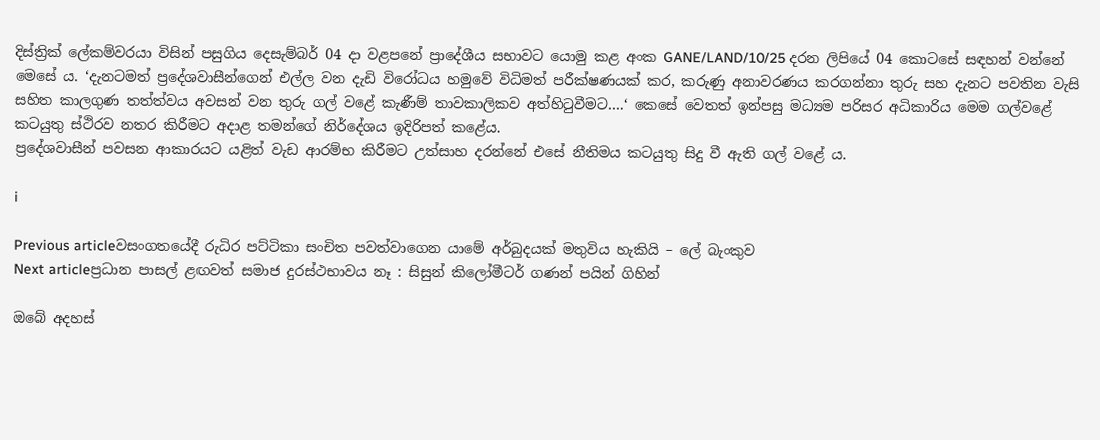දිස්ත්‍රික් ලේකම්වරයා විසින් පසුගිය දෙසැම්බර් 04 දා වළපනේ ප්‍රාදේශීය සභාවට යොමු කළ අංක GANE/LAND/10/25 දරන ලිපියේ 04 කොටසේ සඳහන් වන්නේ මෙසේ ය. ‘දැනටමත් ප්‍රදේශවාසීන්ගෙන් එල්ල වන දැඩි විරෝධය හමුවේ විධිමත් පරීක්ෂණයක් කර, කරුණු අනාවරණය කරගන්නා තුරු සහ දැනට පවතින වැසි සහිත කාලගුණ තත්ත්වය අවසන් වන තුරු ගල් වළේ කැණීම් තාවකාලිකව අත්හිටුවීමට….‘ කෙසේ වෙතත් ඉන්පසු මධ්‍යම පරිසර අධිකාරිය මෙම ගල්වළේ කටයුතු ස්ථිරව නතර කිරීමට අදාළ තමන්ගේ නිර්දේශය ඉදිරිපත් කළේය.
ප්‍රදේශවාසීන් පවසන ආකාරයට යළිත් වැඩ ආරම්භ කිරීමට උත්සාහ දරන්නේ එසේ නීතිමය කටයුතු සිදු වී ඇති ගල් වළේ ය.

i

Previous articleවසංගතයේදී රුධිර පට්ටිකා සංචිත පවත්වාගෙන යාමේ අර්බුදයක් මතුවිය හැකියි – ලේ බැංකුව
Next articleප්‍රධාන පාසල් ළඟවත් සමාජ දුරස්ථභාවය නෑ : සිසුන් කිලෝමීටර් ගණන් පයින් ගිහින්

ඔබේ අදහස්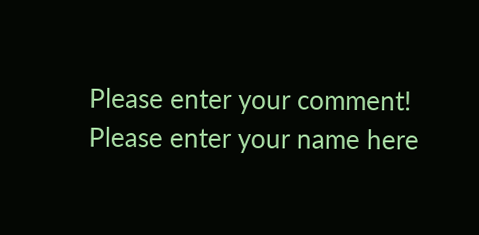Please enter your comment!
Please enter your name here